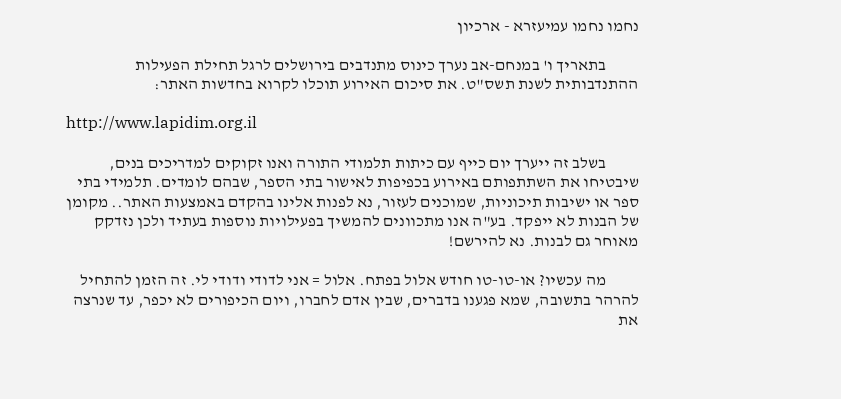נחמו נחמו עמיעזרא - ארכיון

          בתאריך ו' במנחם-אב נערך כינוס מתנדבים בירושלים לרגל תחילת הפעילות ההתנדבותית לשנת תשס"ט. את סיכום האירוע תוכלו לקרוא בחדשות האתר:

http://www.lapidim.org.il

          בשלב זה ייערך יום כייף עם כיתות תלמודי התורה ואנו זקוקים למדריכים בנים, שיבטיחו את השתתפותם באירוע בכפיפות לאישור בתי הספר, שבהם לומדים. תלמידי בתי ספר או ישיבות תיכוניות, שמוכנים לעזור, נא לפנות אלינו בהקדם באמצעות האתר.. מקומן של הבנות לא ייפקד. בע"ה אנו מתכוונים להמשיך בפעילויות נוספות בעתיד ולכן נזדקק מאוחר גם לבנות. נא להירשם!

          מה עכשיו? או-טו-טו חודש אלול בפתח. אלול = אני לדודי ודודי לי. זה הזמן להתחיל להרהר בתשובה, שמא פגענו בדברים, שבין אדם לחברו, ויום הכיפורים לא יכפר, עד שנרצה את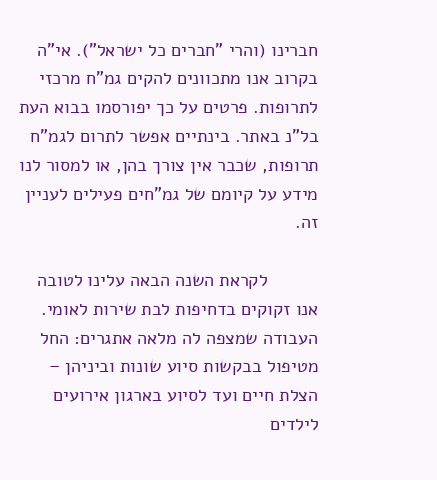חברינו (והרי "חברים כל ישראל"). אי"ה בקרוב אנו מתכוונים להקים גמ"ח מרכזי לתרופות. פרטים על כך יפורסמו בבוא העת בל"נ באתר. בינתיים אפשר לתרום לגמ"ח תרופות, שכבר אין צורך בהן, או למסור לנו מידע על קיומם של גמ"חים פעילים לעניין זה.

          לקראת השנה הבאה עלינו לטובה אנו זקוקים בדחיפות לבת שירות לאומי. העבודה שמצפה לה מלאה אתגרים: החל מטיפול בבקשות סיוע שונות וביניהן – הצלת חיים ועד לסיוע בארגון אירועים לילדים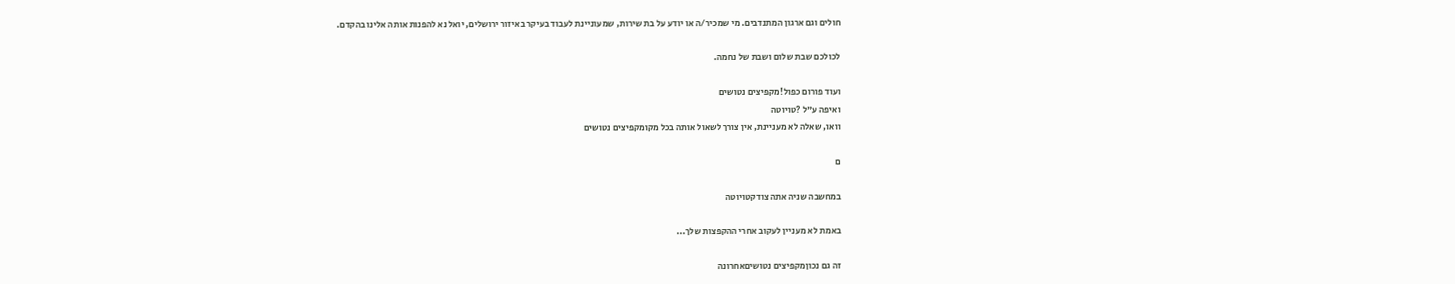חולים וגם ארגון המתנדבים. מי שמכיר/ה או יודע על בת שירות, שמעוניינת לעבוד בעיקר באיזור ירושלים, יואל נא להפנות אותה אלינו בהקדם.

לכולכם שבת שלום ושבת של נחמה.

ועוד פורום כפול!מקפיצים נטושים
ואיפה ע"ל ?טויוטה
וואו, שאלה לא מעניינת, אין צורך לשאול אותה בכל מקומקפיצים נטושים

ם

במחשבה שניה אתה צודקטויוטה

באמת לא מעניין לעקוב אחרי ההקפצות שלך...

זה גם נכוןמקפיצים נטושיםאחרונה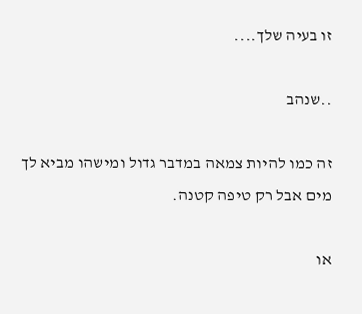זו בעיה שלך....

..שנהב

זה כמו להיות צמאה במדבר גדול ומישהו מביא לך מים אבל רק טיפה קטנה.

או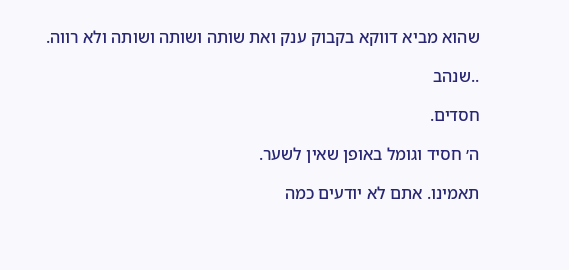שהוא מביא דווקא בקבוק ענק ואת שותה ושותה ושותה ולא רווה.

..שנהב

חסדים.

ה׳ חסיד וגומל באופן שאין לשער.

תאמינו. אתם לא יודעים כמה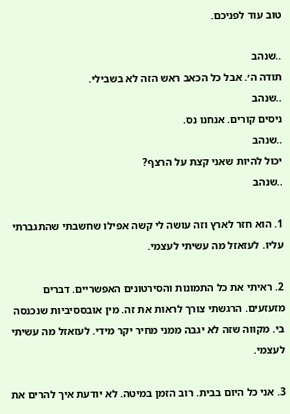טוב עוד לפניכם.

..שנהב
תודה ה׳. אבל כל הכאב ראש הזה לא בשבילי.
..שנהב
ניסים קורים. אנחנו נס.
..שנהב
יכול להיות שאני קצת על הרצף?
..שנהב

1. הוא חזר לארץ וזה עושה לי קשה אפילו שחשבתי שהתגברתי עליו. לעזאזל מה עשיתי לעצמי.

2. ראיתי את כל התמונות והסירטונים האפשריים. דברים מזעזעים. הרגשתי צורך לראות את זה. מין אובססיביות שנכנסה בי. מקווה שזה לא יגבה ממני מחיר יקר מידי. לעזאזל מה עשיתי לעצמי.

3. אני כל היום בבית. רוב הזמן במיטה. לא יודעת איך להרים את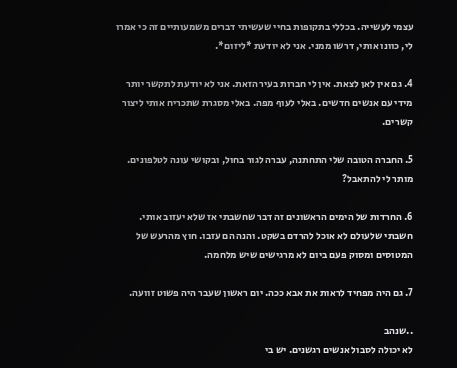עצמי לעשייה. בכללי בתקופות בחיי שעשיתי דברים משמעותיים זה כי אמרו לי, כוונו אותי, דרשו ממני. אני לא יודעת *ליזום*.

4. גם אין לאן לצאת. אין לי חברות בעיר הזאת. אני לא יודעת לתקשר יותר מידי עם אנשים חדשים. באלי לעוף מפה. באלי מסגרת שתכריח אותי ליצור קשרים.

5. החברה הטובה שלי התחתנה, עברה לגור בחול, ובקושי עונה לטלפונים. מותר לי להתאבל?

6. החרדות של הימים הראשונים זה דבר שחשבתי אז שלא יעזוב אותי. חשבתי שלעולם לא אוכל להרדם בשקט. והנה הם עזבו. חוץ מהרעש של המטוסים ומסוק פעם ביום לא מרגישים שיש מלחמה.

7. גם היה מפחיד לראות את אבא ככה. יום ראשון שעבר היה פשוט זוועה.

..שנהב
לא יכולה לסבול אנשים רגשנים. יש בי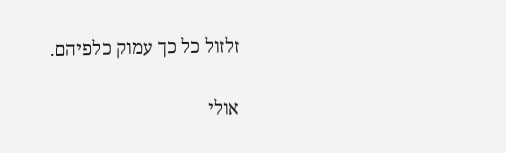זלזול כל כך עמוק כלפיהם.

אולי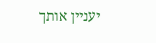יעניין אותך